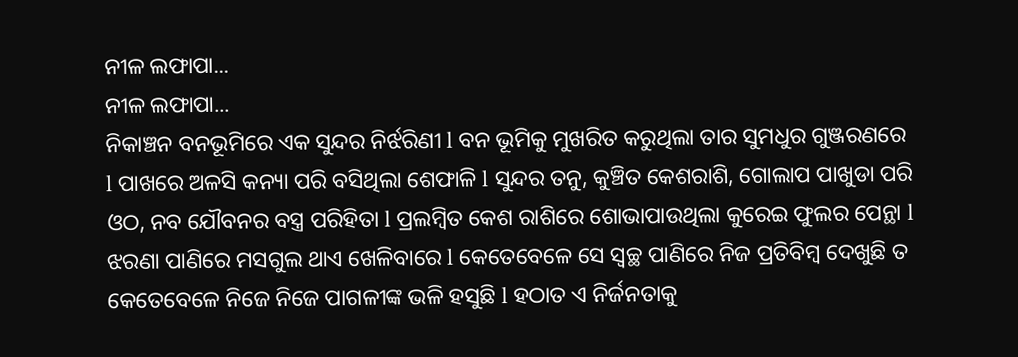ନୀଳ ଲଫାପା...
ନୀଳ ଲଫାପା...
ନିକାଞ୍ଚନ ବନଭୂମିରେ ଏକ ସୁନ୍ଦର ନିର୍ଝରିଣୀ l ବନ ଭୂମିକୁ ମୁଖରିତ କରୁଥିଲା ତାର ସୁମଧୁର ଗୁଞ୍ଜରଣରେ l ପାଖରେ ଅଳସି କନ୍ୟା ପରି ବସିଥିଲା ଶେଫାଳି l ସୁନ୍ଦର ତନୁ, କୁଞ୍ଚିତ କେଶରାଶି, ଗୋଲାପ ପାଖୁଡା ପରି ଓଠ, ନବ ଯୌବନର ବସ୍ତ୍ର ପରିହିତା l ପ୍ରଲମ୍ବିତ କେଶ ରାଶିରେ ଶୋଭାପାଉଥିଲା କୁରେଇ ଫୁଲର ପେନ୍ଥା l ଝରଣା ପାଣିରେ ମସଗୁଲ ଥାଏ ଖେଳିବାରେ l କେତେବେଳେ ସେ ସ୍ୱଚ୍ଛ ପାଣିରେ ନିଜ ପ୍ରତିବିମ୍ବ ଦେଖୁଛି ତ କେତେବେଳେ ନିଜେ ନିଜେ ପାଗଳୀଙ୍କ ଭଳି ହସୁଛି l ହଠାତ ଏ ନିର୍ଜନତାକୁ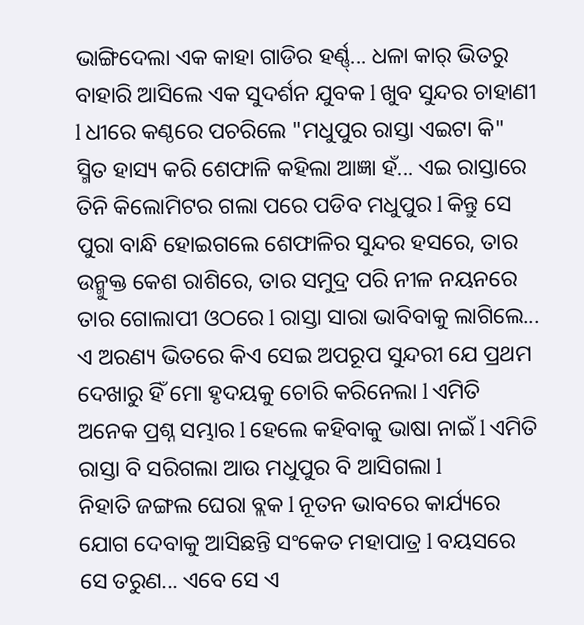ଭାଙ୍ଗିଦେଲା ଏକ କାହା ଗାଡିର ହର୍ଣ୍ଣ୍... ଧଳା କାର୍ ଭିତରୁ ବାହାରି ଆସିଲେ ଏକ ସୁଦର୍ଶନ ଯୁବକ l ଖୁବ ସୁନ୍ଦର ଚାହାଣୀ l ଧୀରେ କଣ୍ଠରେ ପଚରିଲେ "ମଧୁପୁର ରାସ୍ତା ଏଇଟା କି" ସ୍ମିତ ହାସ୍ୟ କରି ଶେଫାଳି କହିଲା ଆଜ୍ଞା ହଁ... ଏଇ ରାସ୍ତାରେ ତିନି କିଲୋମିଟର ଗଲା ପରେ ପଡିବ ମଧୁପୁର l କିନ୍ତୁ ସେ ପୁରା ବାନ୍ଧି ହୋଇଗଲେ ଶେଫାଳିର ସୁନ୍ଦର ହସରେ, ତାର ଉନ୍ମୁକ୍ତ କେଶ ରାଶିରେ, ତାର ସମୁଦ୍ର ପରି ନୀଳ ନୟନରେ ତାର ଗୋଲାପୀ ଓଠରେ l ରାସ୍ତା ସାରା ଭାବିବାକୁ ଲାଗିଲେ... ଏ ଅରଣ୍ୟ ଭିତରେ କିଏ ସେଇ ଅପରୂପ ସୁନ୍ଦରୀ ଯେ ପ୍ରଥମ ଦେଖାରୁ ହିଁ ମୋ ହୃଦୟକୁ ଚୋରି କରିନେଲା l ଏମିତି ଅନେକ ପ୍ରଶ୍ନ ସମ୍ଭାର l ହେଲେ କହିବାକୁ ଭାଷା ନାଇଁ l ଏମିତି ରାସ୍ତା ବି ସରିଗଲା ଆଉ ମଧୁପୁର ବି ଆସିଗଲା l
ନିହାତି ଜଙ୍ଗଲ ଘେରା ବ୍ଲକ l ନୂତନ ଭାବରେ କାର୍ଯ୍ୟରେ ଯୋଗ ଦେବାକୁ ଆସିଛନ୍ତି ସଂକେତ ମହାପାତ୍ର l ବୟସରେ ସେ ତରୁଣ... ଏବେ ସେ ଏ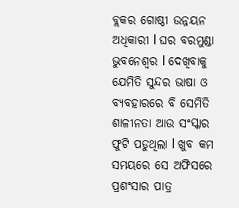ବ୍ଲକର ଗୋଷ୍ଠୀ ଉନ୍ନୟନ ଅଧିକାରୀ l ଘର ବରମୁଣ୍ଡା ଭୁବନେଶ୍ୱର l ଦେଖିବାକୁ ଯେମିତି ସୁନ୍ଦର ଭାଷା ଓ ବ୍ୟବହାରରେ ବି ସେମିତି ଶାଳୀନତା ଆଉ ସଂସ୍କାର ଫୁଟି ପଡୁଥିଲା l ଖୁବ କମ ସମୟରେ ସେ ଅଫିସରେ ପ୍ରଶଂସାର ପାତ୍ର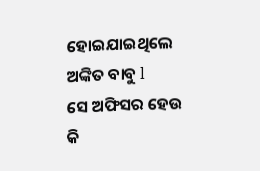ହୋଇଯାଇଥିଲେ ଅଙ୍କିତ ବାବୁ l
ସେ ଅଫିସର ହେଉ କି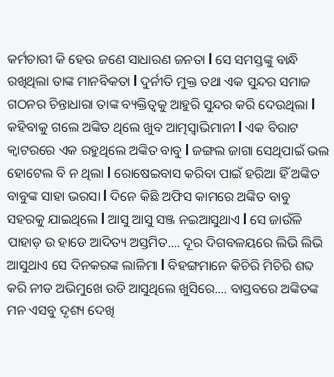କର୍ମଚାରୀ କି ହେଉ ଜଣେ ସାଧାରଣ ଜନତା l ସେ ସମସ୍ତଙ୍କୁ ବାନ୍ଧି ରଖିଥିଲା ତାଙ୍କ ମାନବିକତା l ଦୁର୍ନୀତି ମୁକ୍ତ ତଥା ଏକ ସୁନ୍ଦର ସମାଜ ଗଠନର ଚିନ୍ତାଧାରା ତାଙ୍କ ବ୍ୟକ୍ତିତ୍ୱକୁ ଆହୁରି ସୁନ୍ଦର କରି ଦେଉଥିଲା l କହିବାକୁ ଗଲେ ଅଙ୍କିତ ଥିଲେ ଖୁବ ଆତ୍ମସ୍ୱାଭିମାନୀ l ଏକ ବିରାଟ କ୍ୱାଟରରେ ଏକ ରହୁଥିଲେ ଅଙ୍କିତ ବାବୁ l ଜଙ୍ଗଲ ଜାଗା ସେଥିପାଇଁ ଭଲ ହୋଟେଲ ବି ନ ଥିଲା l ରୋଷେଇବାସ କରିବା ପାଇଁ ହରିଆ ହିଁ ଅଙ୍କିତ ବାବୁଙ୍କ ସାହା ଭରସା l ଦିନେ କିଛି ଅଫିସ କାମରେ ଅଙ୍କିତ ବାବୁ ସହରକୁ ଯାଇଥିଲେ l ଆସୁ ଆସୁ ସଞ୍ଜ ନଇଆସୁଥାଏ l ସେ ଜାଉଁଳି ପାହାଡ଼ ଉ ହାଡେ ଆଦିତ୍ୟ ଅସ୍ତମିତ.... ଦୂର ଦିଗବଳୟରେ ଲିଭି ଲିଭି ଆସୁଥାଏ ସେ ଦିନକରଙ୍କ ଲାଳିମା l ବିହଙ୍ଗମାନେ କିଚିରି ମିଚିରି ଶବ୍ଦ କରି ନୀଡ ଅଭିମୁଖେ ଉଡି ଆସୁଥିଲେ ଖୁସିରେ.... ବାସ୍ତବରେ ଅଙ୍କିତଙ୍କ ମନ ଏସବୁ ଦୃଶ୍ୟ ଦେଖି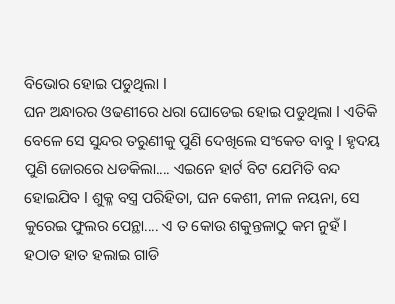ବିଭୋର ହୋଇ ପଡୁଥିଲା l
ଘନ ଅନ୍ଧାରର ଓଢଣୀରେ ଧରା ଘୋଡେଇ ହୋଇ ପଡୁଥିଲା l ଏତିକି ବେଳେ ସେ ସୁନ୍ଦର ତରୁଣୀକୁ ପୁଣି ଦେଖିଲେ ସଂକେତ ବାବୁ l ହୃଦୟ ପୁଣି ଜୋରରେ ଧଡକିଲା.... ଏଇନେ ହାର୍ଟ ବିଟ ଯେମିତି ବନ୍ଦ ହୋଇଯିବ l ଶୁକ୍ଳ ବସ୍ତ୍ର ପରିହିତା, ଘନ କେଶୀ, ନୀଳ ନୟନା, ସେ କୁରେଇ ଫୁଲର ପେନ୍ଥା.... ଏ ତ କୋଉ ଶକୁନ୍ତଳାଠୁ କମ ନୁହଁ l ହଠାତ ହାତ ହଲାଇ ଗାଡି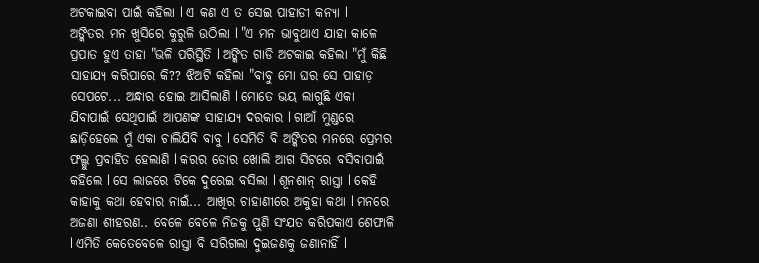ଅଟକାଇବା ପାଇଁ କହିଲା l ଏ କଣ ଏ ତ ସେଇ ପାହାଡୀ କନ୍ୟା l
ଅଙ୍କିତର ମନ ଖୁସିରେ କୁରୁଳି ଉଠିଲା l "ଏ ମନ ଭାବୁଥାଏ ଯାହା କାଳେ ପ୍ରପାତ ହୁଏ ତାହା "ଭଳି ପରିସ୍ଥିତି l ଅଙ୍କିତ ଗାଡି ଅଟକାଇ କହିଲା "ମୁଁ କିଛି ସାହାଯ୍ୟ କରିପାରେ କି?? ଝିଅଟି କହିଲା "ବାବୁ ମୋ ଘର ସେ ପାହାଡ଼ ସେପଟେ... ଅନ୍ଧାର ହୋଇ ଆସିଲାଣି l ମୋତେ ଭୟ ଲାଗୁଛି ଏକା ଯିବାପାଇଁ ସେଥିପାଇଁ ଆପଣଙ୍କ ସାହାଯ୍ୟ ଦରକାର l ଗାଆଁ ମୁଣ୍ଡରେ ଛାଡ଼ିହେଲେ ମୁଁ ଏକା ଚାଲିଯିବି ବାବୁ l ସେମିତି ବି ଅଙ୍କିତର ମନରେ ପ୍ରେମର ଫଲ୍ଗୁ ପ୍ରବାହିତ ହେଲାଣି l କରର ଡୋର ଖୋଲି ଆଗ ସିଟରେ ବସିବାପାଇଁ କହିଲେ l ସେ ଲାଜରେ ଟିକେ ଦୁରେଇ ବସିଲା l ଶୂନଶାନ୍ ରାସ୍ତା l କେହି କାହାକୁ କଥା ହେବାର ନାଇଁ... ଆଖିର ଚାହାଣୀରେ ଅକୁହା କଥା l ମନରେ ଅଜଣା ଶୀହରଣ.. ବେଳେ ବେଳେ ନିଜକୁ ପୁଣି ସଂଯତ କରିପକାଏ ଶେଫାଳି l ଏମିତି କେତେବେଳେ ରାସ୍ତା ବି ସରିଗଲା ଦୁଇଜଣକୁ ଜଣାନାହିଁ l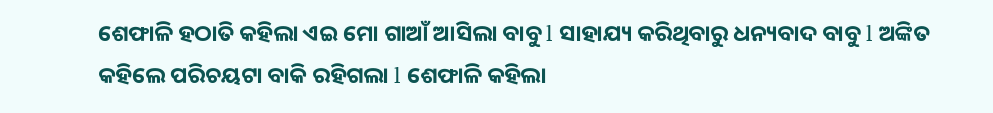ଶେଫାଳି ହଠାତି କହିଲା ଏଇ ମୋ ଗାଆଁ ଆସିଲା ବାବୁ l ସାହାଯ୍ୟ କରିଥିବାରୁ ଧନ୍ୟବାଦ ବାବୁ l ଅଙ୍କିତ କହିଲେ ପରିଚୟଟା ବାକି ରହିଗଲା l ଶେଫାଳି କହିଲା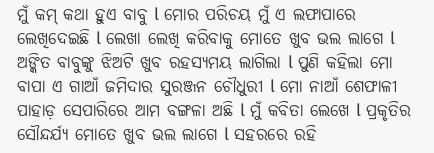ମୁଁ କମ୍ କଥା ହୁଏ ବାବୁ l ମୋର ପରିଚୟ ମୁଁ ଏ ଲଫାପାରେ ଲେଖିଦେଇଛି l ଲେଖା ଲେଖି କରିବାକୁ ମୋତେ ଖୁବ ଭଲ ଲାଗେ l
ଅଙ୍କିତ ବାବୁଙ୍କୁ ଝିଅଟି ଖୁବ ରହସ୍ୟମୟ ଲାଗିଲା l ପୁଣି କହିଲା ମୋ ବାପା ଏ ଗାଆଁ ଜମିଦାର ସୁରଞ୍ଜନ ଚୌଧୁରୀ l ମୋ ନାଆଁ ଶେଫାଳୀ ପାହାଡ଼ ସେପାରିରେ ଆମ ବଙ୍ଗଳା ଅଛି l ମୁଁ କବିତା ଲେଖେ l ପ୍ରକୃତିର ସୌନ୍ଦର୍ଯ୍ୟ ମୋତେ ଖୁବ ଭଲ ଲାଗେ l ସହରରେ ରହି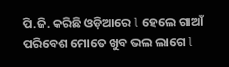ପି.ଜି. କରିଛି ଓଡ଼ିଆରେ l ହେଲେ ଗାଆଁ ପରିବେଶ ମୋତେ ଖୁବ ଭଲ ଲାଗେ l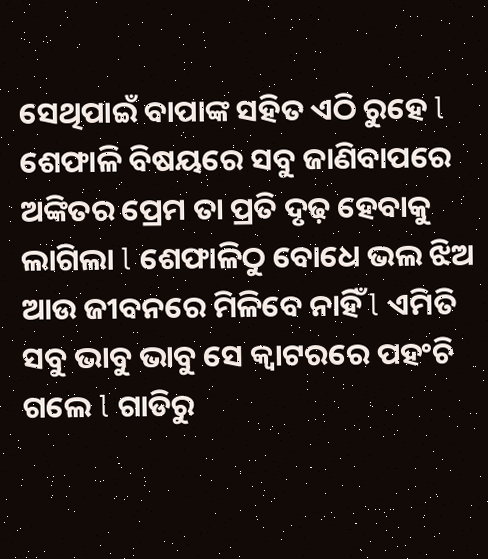ସେଥିପାଇଁ ବାପାଙ୍କ ସହିତ ଏଠି ରୁହେ l ଶେଫାଳି ବିଷୟରେ ସବୁ ଜାଣିବାପରେ ଅଙ୍କିତର ପ୍ରେମ ତା ପ୍ରତି ଦୃଢ଼ ହେବାକୁ ଲାଗିଲା l ଶେଫାଳିଠୁ ବୋଧେ ଭଲ ଝିଅ ଆଉ ଜୀବନରେ ମିଳିବେ ନାହିଁ l ଏମିତି ସବୁ ଭାବୁ ଭାବୁ ସେ କ୍ୱାଟରରେ ପହଂଚି ଗଲେ l ଗାଡିରୁ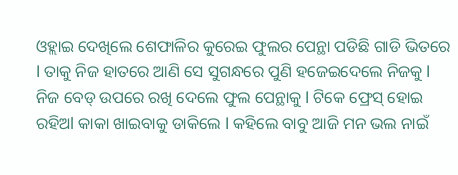ଓହ୍ଲାଇ ଦେଖିଲେ ଶେଫାଳିର କୁରେଇ ଫୁଲର ପେନ୍ଥା ପଡିଛି ଗାଡି ଭିତରେ l ତାକୁ ନିଜ ହାତରେ ଆଣି ସେ ସୁଗନ୍ଧରେ ପୁଣି ହଜେଇଦେଲେ ନିଜକୁ l ନିଜ ବେଡ୍ ଉପରେ ରଖି ଦେଲେ ଫୁଲ ପେନ୍ଥାକୁ l ଟିକେ ଫ୍ରେସ୍ ହୋଇ ରହିଅl କାକା ଖାଇବାକୁ ଡାକିଲେ l କହିଲେ ବାବୁ ଆଜି ମନ ଭଲ ନାଇଁ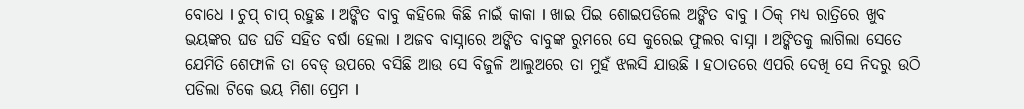ବୋଧେ l ଚୁପ୍ ଚାପ୍ ରହୁଛ l ଅଙ୍କିତ ବାବୁ କହିଲେ କିଛି ନାଇଁ କାକା l ଖାଇ ପିଇ ଶୋଇପଡିଲେ ଅଙ୍କିତ ବାବୁ l ଠିକ୍ ମଧ୍ୟ ରାତ୍ରିରେ ଖୁବ ଭୟଙ୍କର ଘଡ ଘଡି ସହିତ ବର୍ଷା ହେଲା l ଅଜବ ବାସ୍ନାରେ ଅଙ୍କିତ ବାବୁଙ୍କ ରୁମରେ ସେ କୁରେଇ ଫୁଲର ବାସ୍ନା l ଅଙ୍କିତକୁ ଲାଗିଲା ସେତେ ଯେମିତି ଶେଫାଳି ତା ବେଡ୍ ଉପରେ ବସିଛି ଆଉ ସେ ବିଜୁଳି ଆଲୁଅରେ ତା ମୁହଁ ଝଲସି ଯାଉଛି l ହଠାତରେ ଏପରି ଦେଖି ସେ ନିଦରୁ ଉଠି ପଡିଲା ଟିକେ ଭୟ ମିଶା ପ୍ରେମ l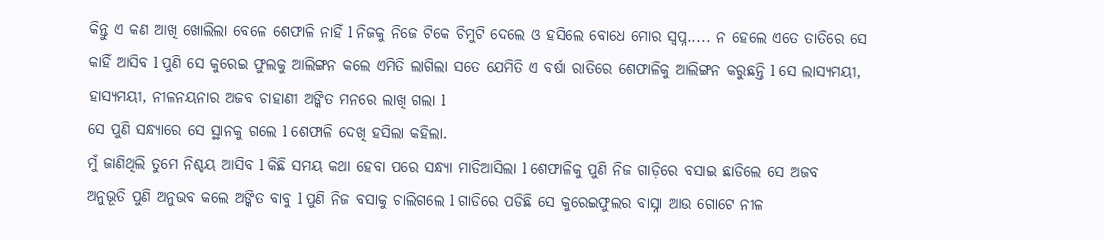କିନ୍ତୁ ଏ କଣ ଆଖି ଖୋଲିଲା ବେଳେ ଶେଫାଳି ନାହିଁ l ନିଜକୁ ନିଜେ ଟିକେ ଚିମୁଟି ଦେଲେ ଓ ହସିଲେ ବୋଧେ ମୋର ସ୍ୱପ୍ନ..... ନ ହେଲେ ଏତେ ତାତିରେ ସେ କାହିଁ ଆସିବ l ପୁଣି ସେ କୁରେଇ ଫୁଲକୁ ଆଲିଙ୍ଗନ କଲେ ଏମିତି ଲାଗିଲା ସତେ ଯେମିତି ଏ ବର୍ଷା ରାତିରେ ଶେଫାଳିକୁ ଆଲିଙ୍ଗନ କରୁଛନ୍ତି l ସେ ଲାସ୍ୟମୟୀ, ହାସ୍ୟମୟୀ, ନୀଳନୟନାର ଅଜବ ଚାହାଣୀ ଅଙ୍କିତ ମନରେ ଲାଖି ଗଲା l
ସେ ପୁଣି ସନ୍ଧ୍ୟାରେ ସେ ସ୍ଥାନକୁ ଗଲେ l ଶେଫାଳି ଦେଖି ହସିଲା କହିଲା.
ମୁଁ ଜାଣିଥିଲି ତୁମେ ନିଶ୍ଚୟ ଆସିବ l କିଛି ସମୟ କଥା ହେବା ପରେ ସନ୍ଧ୍ୟା ମାଡିଆସିଲା l ଶେଫାଳିକୁ ପୁଣି ନିଜ ଗାଡ଼ିରେ ବସାଇ ଛାଡିଲେ ସେ ଅଜବ ଅନୁଭୂତି ପୁଣି ଅନୁଭବ କଲେ ଅଙ୍କିତ ବାବୁ l ପୁଣି ନିଜ ବସାକୁ ଚାଲିଗଲେ l ଗାଡିରେ ପଡିଛି ସେ କୁରେଇଫୁଲର ବାସ୍ନା ଆଉ ଗୋଟେ ନୀଳ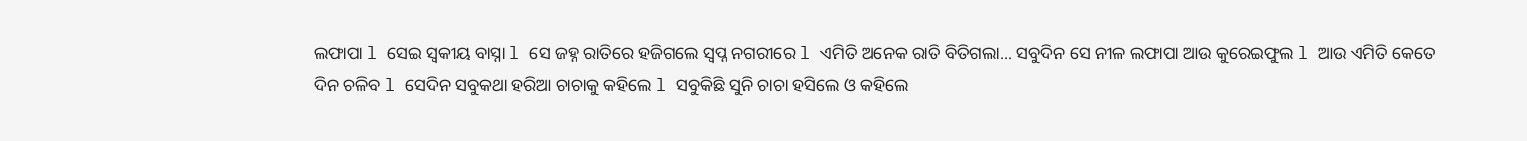ଲଫାପା l ସେଇ ସ୍ଵକୀୟ ବାସ୍ନା l ସେ ଜହ୍ନ ରାତିରେ ହଜିଗଲେ ସ୍ୱପ୍ନ ନଗରୀରେ l ଏମିତି ଅନେକ ରାତି ବିତିଗଲା... ସବୁଦିନ ସେ ନୀଳ ଲଫାପା ଆଉ କୁରେଇଫୁଲ l ଆଉ ଏମିତି କେତେ ଦିନ ଚଳିବ l ସେଦିନ ସବୁକଥା ହରିଆ ଚାଚାକୁ କହିଲେ l ସବୁକିଛି ସୁନି ଚାଚା ହସିଲେ ଓ କହିଲେ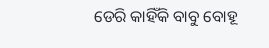ଡେରି କାହିଁକି ବାବୁ ବୋହୂ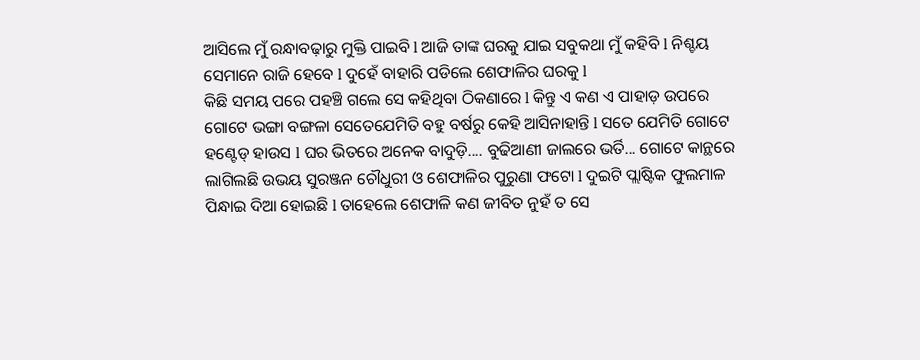ଆସିଲେ ମୁଁ ରନ୍ଧାବଢ଼ାରୁ ମୁକ୍ତି ପାଇବି l ଆଜି ତାଙ୍କ ଘରକୁ ଯାଇ ସବୁକଥା ମୁଁ କହିବି l ନିଶ୍ଚୟ ସେମାନେ ରାଜି ହେବେ l ଦୁହେଁ ବାହାରି ପଡିଲେ ଶେଫାଳିର ଘରକୁ l
କିଛି ସମୟ ପରେ ପହଞ୍ଚି ଗଲେ ସେ କହିଥିବା ଠିକଣାରେ l କିନ୍ତୁ ଏ କଣ ଏ ପାହାଡ଼ ଉପରେ ଗୋଟେ ଭଙ୍ଗା ବଙ୍ଗଳା ସେତେଯେମିତି ବହୁ ବର୍ଷରୁ କେହି ଆସିନାହାନ୍ତି l ସତେ ଯେମିତି ଗୋଟେ ହଣ୍ଟେଡ୍ ହାଉସ l ଘର ଭିତରେ ଅନେକ ବାଦୁଡ଼ି.... ବୁଢିଆଣୀ ଜାଲରେ ଭର୍ତି... ଗୋଟେ କାନ୍ଥରେ ଲାଗିଲଛି ଉଭୟ ସୁରଞ୍ଜନ ଚୌଧୁରୀ ଓ ଶେଫାଳିର ପୁରୁଣା ଫଟୋ l ଦୁଇଟି ପ୍ଲାଷ୍ଟିକ ଫୁଲମାଳ ପିନ୍ଧାଇ ଦିଆ ହୋଇଛି l ତାହେଲେ ଶେଫାଳି କଣ ଜୀବିତ ନୁହଁ ତ ସେ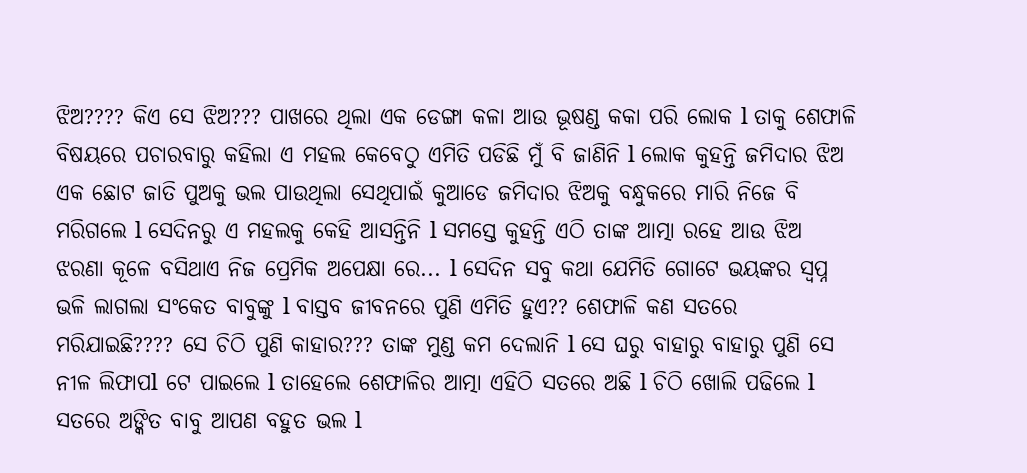ଝିଅ???? କିଏ ସେ ଝିଅ??? ପାଖରେ ଥିଲା ଏକ ଡେଙ୍ଗା କଳା ଆଉ ଭୂଷଣ୍ଡ କକା ପରି ଲୋକ l ତାକୁ ଶେଫାଳି ବିଷୟରେ ପଚାରବାରୁ କହିଲା ଏ ମହଲ କେବେଠୁ ଏମିତି ପଡିଛି ମୁଁ ବି ଜାଣିନି l ଲୋକ କୁହନ୍ତି ଜମିଦାର ଝିଅ ଏକ ଛୋଟ ଜାତି ପୁଅକୁ ଭଲ ପାଉଥିଲା ସେଥିପାଇଁ କୁଆଡେ ଜମିଦାର ଝିଅକୁ ବନ୍ଧୁକରେ ମାରି ନିଜେ ବି ମରିଗଲେ l ସେଦିନରୁ ଏ ମହଲକୁ କେହି ଆସନ୍ତିନି l ସମସ୍ତେ କୁହନ୍ତି ଏଠି ତାଙ୍କ ଆତ୍ମା ରହେ ଆଉ ଝିଅ ଝରଣା କୂଳେ ବସିଥାଏ ନିଜ ପ୍ରେମିକ ଅପେକ୍ଷା ରେ... l ସେଦିନ ସବୁ କଥା ଯେମିତି ଗୋଟେ ଭୟଙ୍କର ସ୍ୱପ୍ନ ଭଳି ଲାଗଲା ସଂକେତ ବାବୁଙ୍କୁ l ବାସ୍ତବ ଜୀବନରେ ପୁଣି ଏମିତି ହୁଏ?? ଶେଫାଳି କଣ ସତରେ ମରିଯାଇଛି???? ସେ ଚିଠି ପୁଣି କାହାର??? ତାଙ୍କ ମୁଣ୍ଡ କମ ଦେଲାନି l ସେ ଘରୁ ବାହାରୁ ବାହାରୁ ପୁଣି ସେ ନୀଳ ଲିଫାପl ଟେ ପାଇଲେ l ତାହେଲେ ଶେଫାଳିର ଆତ୍ମା ଏହିଠି ସତରେ ଅଛି l ଚିଠି ଖୋଲି ପଢିଲେ l
ସତରେ ଅଙ୍କିତ ବାବୁ ଆପଣ ବହୁତ ଭଲ l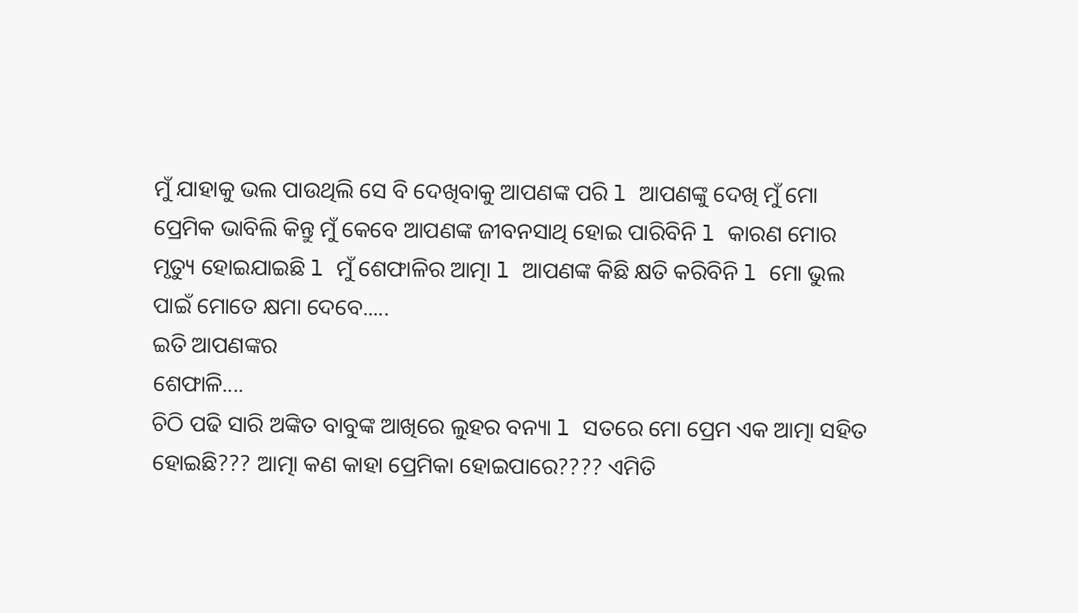ମୁଁ ଯାହାକୁ ଭଲ ପାଉଥିଲି ସେ ବି ଦେଖିବାକୁ ଆପଣଙ୍କ ପରି l ଆପଣଙ୍କୁ ଦେଖି ମୁଁ ମୋ ପ୍ରେମିକ ଭାବିଲି କିନ୍ତୁ ମୁଁ କେବେ ଆପଣଙ୍କ ଜୀବନସାଥି ହୋଇ ପାରିବିନି l କାରଣ ମୋର ମୃତ୍ୟୁ ହୋଇଯାଇଛି l ମୁଁ ଶେଫାଳିର ଆତ୍ମା l ଆପଣଙ୍କ କିଛି କ୍ଷତି କରିବିନି l ମୋ ଭୁଲ ପାଇଁ ମୋତେ କ୍ଷମା ଦେବେ.....
ଇତି ଆପଣଙ୍କର
ଶେଫାଳି....
ଚିଠି ପଢି ସାରି ଅଙ୍କିତ ବାବୁଙ୍କ ଆଖିରେ ଲୁହର ବନ୍ୟା l ସତରେ ମୋ ପ୍ରେମ ଏକ ଆତ୍ମା ସହିତ ହୋଇଛି??? ଆତ୍ମା କଣ କାହା ପ୍ରେମିକା ହୋଇପାରେ???? ଏମିତି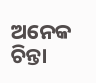ଅନେକ ଚିନ୍ତା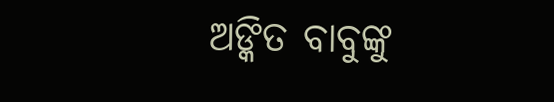ଅଙ୍କିତ ବାବୁଙ୍କୁ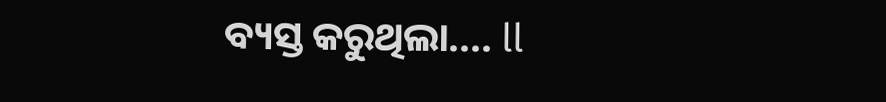ବ୍ୟସ୍ତ କରୁଥିଲା.... ll